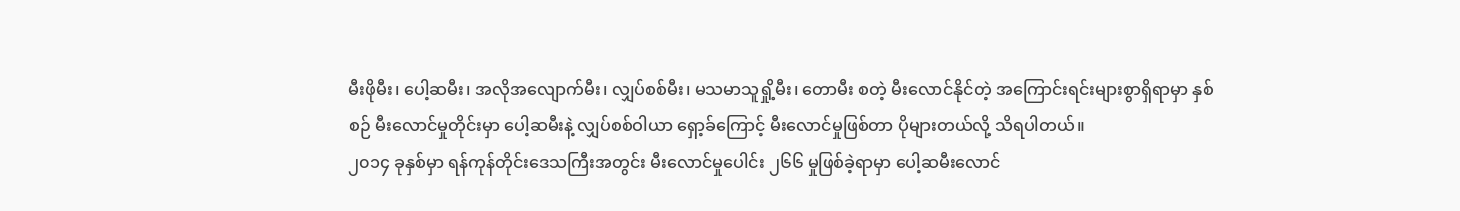မီးဖိုမီး၊ ပေါ့ဆမီး၊ အလိုအလျောက်မီး၊ လျှပ်စစ်မီး၊ မသမာသူရှို့မီး၊ တောမီး စတဲ့ မီးလောင်နိုင်တဲ့ အကြောင်းရင်းများစွာရှိရာမှာ နှစ် စဉ် မီးလောင်မှုတိုင်းမှာ ပေါ့ဆမီးနဲ့ လျှပ်စစ်ဝါယာ ရှော့ခ်ကြောင့် မီးလောင်မှုဖြစ်တာ ပိုများတယ်လို့ သိရပါတယ်။
၂၀၁၄ ခုနှစ်မှာ ရန်ကုန်တိုင်းဒေသကြီးအတွင်း မီးလောင်မှုပေါင်း ၂၆၆ မှုဖြစ်ခဲ့ရာမှာ ပေါ့ဆမီးလောင်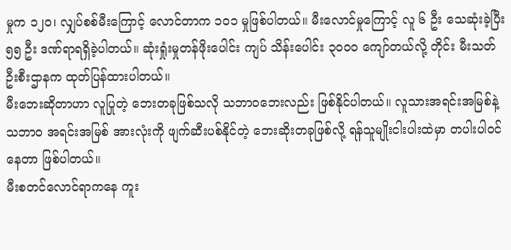မှုက ၁၂၀၊ လျှပ်စစ်မီးကြောင့် လောင်တာက ၁၀၁ မှုဖြစ်ပါတယ်။ မီးလောင်မှုကြောင့် လူ ၆ ဦး သေဆုံးခဲ့ပြီး ၅၅ ဦး ဒဏ်ရာရရှိခဲ့ပါတယ်။ ဆုံးရှုံးမှုတန်ဖိုးပေါင်း ကျပ် သိန်းပေါင်း ၃၀၀၀ ကျော်တယ်လို့ တိုင်း မီးသတ် ဦးစီးဌာနက ထုတ်ပြန်ထားပါတယ်။
မီးဘေးဆိုတာဟာ လူပြုတဲ့ ဘေးတခုဖြစ်သလို သဘာဝဘေးလည်း ဖြစ်နိုင်ပါတယ်။ လူသားအရင်းအမြစ်နဲ့ သဘာ၀ အရင်းအမြစ် အားလုံးကို ဖျက်ဆီးပစ်နိုင်တဲ့ ဘေးဆိုးတခုဖြစ်လို့ ရန်သူမျိုးငါးပါးထဲမှာ တပါးပါဝင်နေတာ ဖြစ်ပါတယ်။
မီးစတင်လောင်ရာကနေ ကူး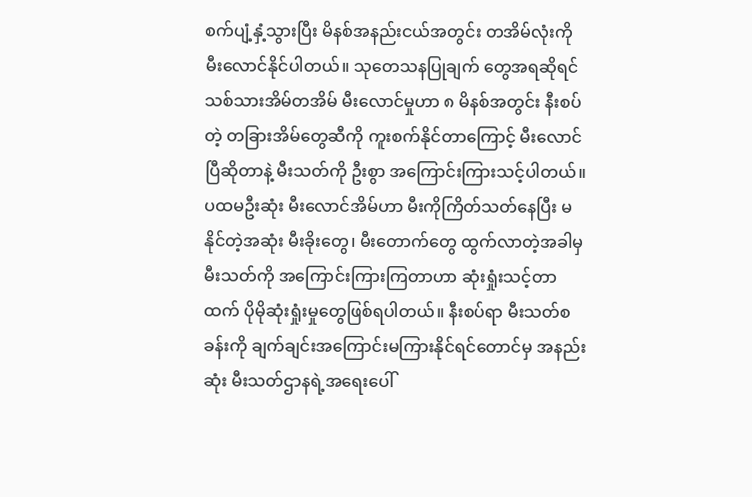စက်ပျံ့နှံ့သွားပြီး မိနစ်အနည်းငယ်အတွင်း တအိမ်လုံးကို မီးလောင်နိုင်ပါတယ်။ သုတေသနပြုချက် တွေအရဆိုရင် သစ်သားအိမ်တအိမ် မီးလောင်မှုဟာ ၈ မိနစ်အတွင်း နီးစပ်တဲ့ တခြားအိမ်တွေဆီကို ကူးစက်နိုင်တာကြောင့် မီးလောင် ပြီဆိုတာနဲ့ မီးသတ်ကို ဦးစွာ အကြောင်းကြားသင့်ပါတယ်။
ပထမဦးဆုံး မီးလောင်အိမ်ဟာ မီးကိုကြိတ်သတ်နေပြီး မနိုင်တဲ့အဆုံး မီးခိုးတွေ၊ မီးတောက်တွေ ထွက်လာတဲ့အခါမှ မီးသတ်ကို အကြောင်းကြားကြတာဟာ ဆုံးရှုံးသင့်တာထက် ပိုမိုဆုံးရှုံးမှုတွေဖြစ်ရပါတယ်။ နီးစပ်ရာ မီးသတ်စခန်းကို ချက်ချင်းအကြောင်းမကြားနိုင်ရင်တောင်မှ အနည်းဆုံး မီးသတ်ဌာနရဲ့အရေးပေါ်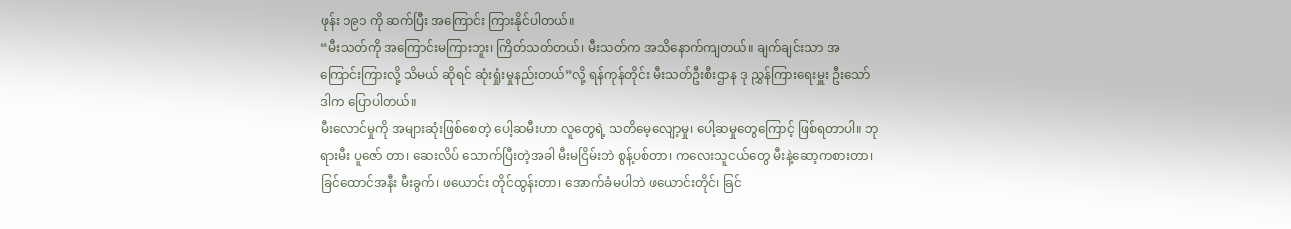ဖုန်း ၁၉၁ ကို ဆက်ပြီး အကြောင်း ကြားနိုင်ပါတယ်။
“မီးသတ်ကို အကြောင်းမကြားဘူး၊ ကြိတ်သတ်တယ်၊ မီးသတ်က အသိနောက်ကျတယ်။ ချက်ချင်းသာ အကြောင်းကြားလို့ သိမယ် ဆိုရင် ဆုံးရှုံးမှုနည်းတယ်”လို့ ရန်ကုန်တိုင်း မီးသတ်ဦးစီးဌာန ဒု ညွှန်ကြားရေးမှူး ဦးသော်ဒါက ပြောပါတယ်။
မီးလောင်မှုကို အများဆုံးဖြစ်စေတဲ့ ပေါ့ဆမီးဟာ လူတွေရဲ့ သတိမေ့လျော့မှု၊ ပေါ့ဆမှုတွေကြောင့် ဖြစ်ရတာပါ။ ဘုရားမီး ပူဇော် တာ၊ ဆေးလိပ် သောက်ပြီးတဲ့အခါ မီးမငြိမ်းဘဲ စွန့်ပစ်တာ၊ ကလေးသူငယ်တွေ မီးနဲ့ဆော့ကစားတာ၊ ခြင်ထောင်အနီး မီးခွက်၊ ဖယောင်း တိုင်ထွန်းတာ၊ အောက်ခံမပါဘဲ ဖယောင်းတိုင်၊ ခြင်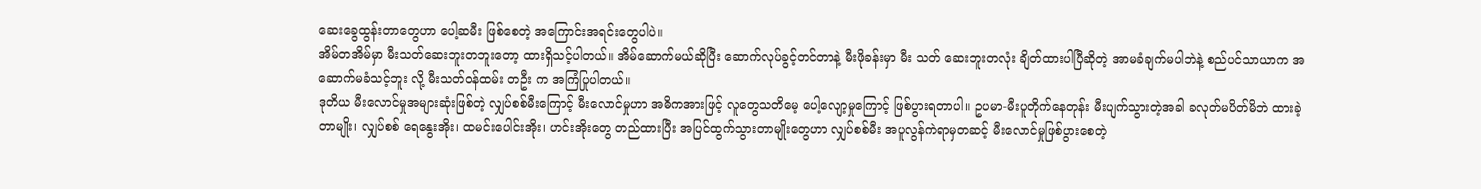ဆေးခွေထွန်းတာတွေဟာ ပေါ့ဆမီး ဖြစ်စေတဲ့ အကြောင်းအရင်းတွေပါပဲ။
အိမ်တအိမ်မှာ မီးသတ်ဆေးဘူးတဘူးတော့ ထားရှိသင့်ပါတယ်။ အိမ်ဆောက်မယ်ဆိုပြီး ဆောက်လုပ်ခွင့်တင်တာနဲ့ မီးဖိုခန်းမှာ မီး သတ် ဆေးဘူးတလုံး ချိတ်ထားပါပြီဆိုတဲ့ အာမခံချက်မပါဘဲနဲ့ စည်ပင်သာယာက အဆောက်မခံသင့်ဘူး လို့ မီးသတ်ဝန်ထမ်း တဦး က အကြံပြုပါတယ်။
ဒုတိယ မီးလောင်မှုအများဆုံးဖြစ်တဲ့ လျှပ်စစ်မီးကြောင့် မီးလောင်မှုဟာ အဓိကအားဖြင့် လူတွေသတိမေ့ ပေါ့လျော့မှုကြောင့် ဖြစ်ပွားရတာပါ။ ဥပမာ-မီးပူတိုက်နေတုန်း မီးပျက်သွားတဲ့အခါ ခလုတ်မပိတ်မိဘဲ ထားခဲ့တာမျိုး၊ လျှပ်စစ် ရေနွေးအိုး၊ ထမင်းပေါင်းအိုး၊ ဟင်းအိုးတွေ တည်ထားပြီး အပြင်ထွက်သွားတာမျိုးတွေဟာ လျှပ်စစ်မီး အပူလွန်ကဲရာမှတဆင့် မီးလောင်မှုဖြစ်ပွားစေတဲ့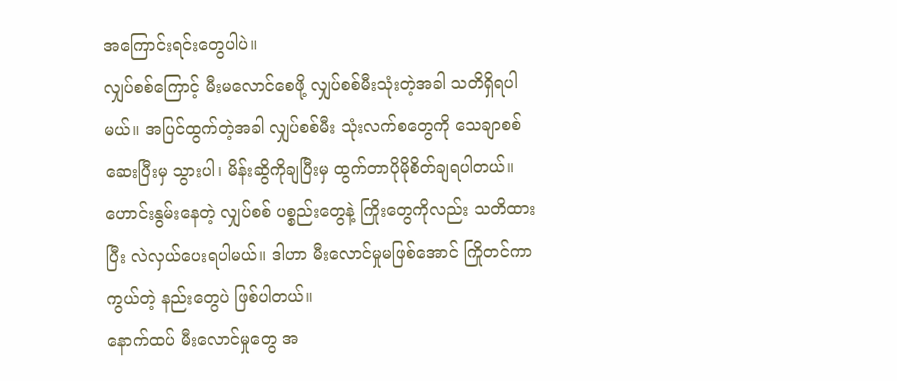အကြောင်းရင်းတွေပါပဲ။
လျှပ်စစ်ကြောင့် မီးမလောင်စေဖို့ လျှပ်စစ်မီးသုံးတဲ့အခါ သတိရှိရပါမယ်။ အပြင်ထွက်တဲ့အခါ လျှပ်စစ်မီး သုံးလက်စတွေကို သေချာစစ်ဆေးပြီးမှ သွားပါ၊ မိန်းဆွိကိုချပြီးမှ ထွက်တာပိုမိုစိတ်ချရပါတယ်။ ဟောင်းနွမ်းနေတဲ့ လျှပ်စစ် ပစ္စည်းတွေနဲ့ ကြိုးတွေကိုလည်း သတိထားပြီး လဲလှယ်ပေးရပါမယ်။ ဒါဟာ မီးလောင်မှုမဖြစ်အောင် ကြိုတင်ကာကွယ်တဲ့ နည်းတွေပဲ ဖြစ်ပါတယ်။
နောက်ထပ် မီးလောင်မှုတွေ အ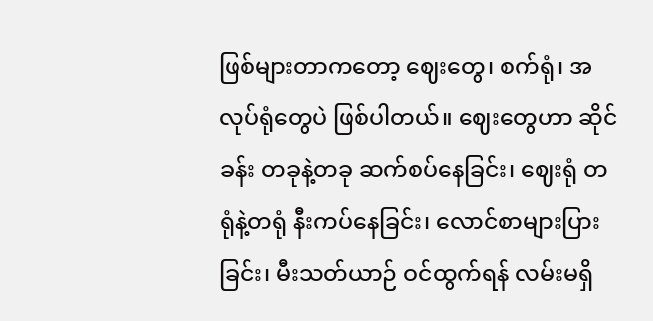ဖြစ်များတာကတော့ ဈေးတွေ၊ စက်ရုံ၊ အလုပ်ရုံတွေပဲ ဖြစ်ပါတယ်။ ဈေးတွေဟာ ဆိုင်ခန်း တခုနဲ့တခု ဆက်စပ်နေခြင်း၊ ဈေးရုံ တရုံနဲ့တရုံ နီးကပ်နေခြင်း၊ လောင်စာများပြားခြင်း၊ မီးသတ်ယာဉ် ဝင်ထွက်ရန် လမ်းမရှိ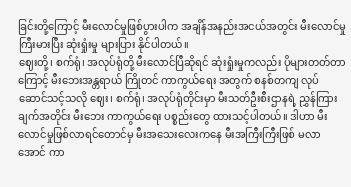ခြင်းတို့ကြောင့် မီးလောင်မှုဖြစ်ပွားပါက အချိန်အနည်းအငယ်အတွင်း မီးလောင်မှုကြီးမားပြီး ဆုံးရှုံးမှု များပြား နိုင်ပါတယ်။
ဈေးတို့၊ စက်ရုံ၊ အလုပ်ရုံတို့ မီးလောင်ပြီဆိုရင် ဆုံးရှုံးမှုကလည်း ပိုများတတ်တာကြောင့် မီးဘေးအန္တရာယ် ကြိုတင် ကာကွယ်ရေး အတွက် စနစ်တကျ လုပ်ဆောင်သင့်သလို ဈေး၊ စက်ရုံ၊ အလုပ်ရုံတိုင်းမှာ မီးသတ်ဦးစီးဌာနရဲ့ ညွှန်ကြားချက်အတိုင်း မီးဘေး ကာကွယ်ရေး ပစ္စည်းတွေ ထားသင့်ပါတယ်။ ဒါဟာ မီးလောင်မှုဖြစ်လာရင်တောင်မှ မီးအသေးလေးကနေ မီးအကြီးကြီးဖြစ် မလာ အောင် ကာ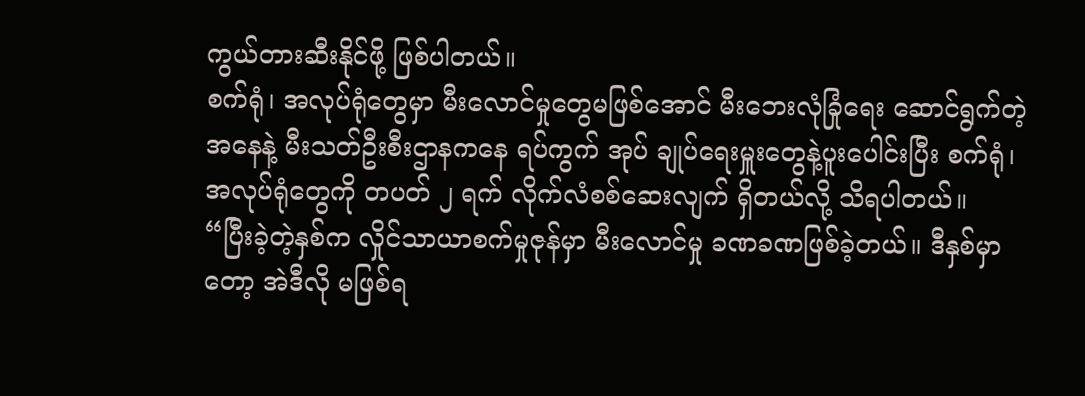ကွယ်တားဆီးနိုင်ဖို့ ဖြစ်ပါတယ်။
စက်ရုံ၊ အလုပ်ရုံတွေမှာ မီးလောင်မှုတွေမဖြစ်အောင် မီးဘေးလုံခြုံရေး ဆောင်ရွက်တဲ့အနေနဲ့ မီးသတ်ဦးစီးဌာနကနေ ရပ်ကွက် အုပ် ချုပ်ရေးမှူးတွေနဲ့ပူးပေါင်းပြီး စက်ရုံ၊ အလုပ်ရုံတွေကို တပတ် ၂ ရက် လိုက်လံစစ်ဆေးလျက် ရှိတယ်လို့ သိရပါတယ်။
“ပြီးခဲ့တဲ့နှစ်က လှိုင်သာယာစက်မှုဇုန်မှာ မီးလောင်မှု ခဏခဏဖြစ်ခဲ့တယ်။ ဒီနှစ်မှာတော့ အဲဒီလို မဖြစ်ရ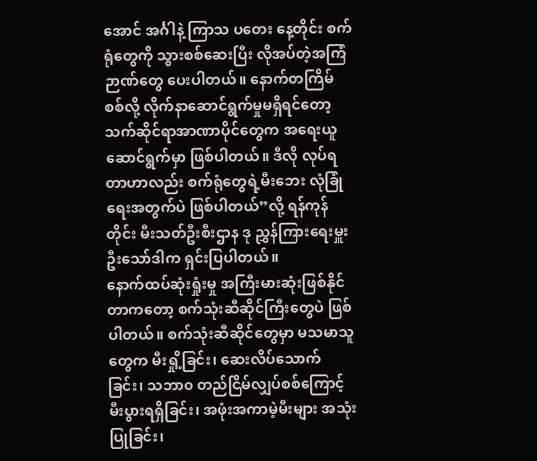အောင် အင်္ဂါနဲ့ ကြာသ ပတေး နေ့တိုင်း စက်ရုံတွေကို သွားစစ်ဆေးပြီး လိုအပ်တဲ့အကြံဉာဏ်တွေ ပေးပါတယ်။ နောက်တကြိမ်စစ်လို့ လိုက်နာဆောင်ရွက်မှုမရှိရင်တော့ သက်ဆိုင်ရာအာဏာပိုင်တွေက အရေးယူဆောင်ရွက်မှာ ဖြစ်ပါတယ်။ ဒီလို လုပ်ရတာဟာလည်း စက်ရုံတွေရဲ့မီးဘေး လုံခြုံရေးအတွက်ပဲ ဖြစ်ပါတယ်”လို့ ရန်ကုန်တိုင်း မီးသတ်ဦးစီးဌာန ဒု ညွှန်ကြားရေးမှူး ဦးသော်ဒါက ရှင်းပြပါတယ်။
နောက်ထပ်ဆုံးရှုံးမှု အကြီးမားဆုံးဖြစ်နိုင်တာကတော့ စက်သုံးဆီဆိုင်ကြီးတွေပဲ ဖြစ်ပါတယ်။ စက်သုံးဆီဆိုင်တွေမှာ မသမာသူတွေက မီးရှို့ခြင်း၊ ဆေးလိပ်သောက်ခြင်း၊ သဘာ၀ တည်ငြိမ်လျှပ်စစ်ကြောင့် မီးပွားရရှိခြင်း၊ အဖုံးအကာမဲ့မီးများ အသုံးပြုခြင်း၊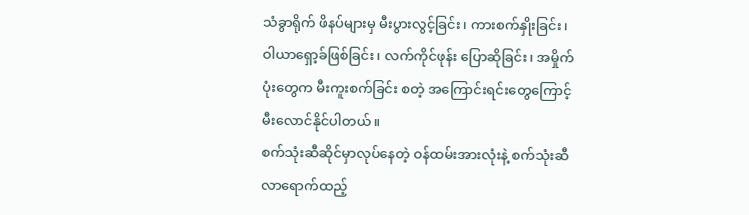သံခွာရိုက် ဖိနပ်များမှ မီးပွားလွင့်ခြင်း၊ ကားစက်နှိုးခြင်း၊ ဝါယာရှော့ခ်ဖြစ်ခြင်း၊ လက်ကိုင်ဖုန်း ပြောဆိုခြင်း၊ အမှိုက်ပုံးတွေက မီးကူးစက်ခြင်း စတဲ့ အကြောင်းရင်းတွေကြောင့် မီးလောင်နိုင်ပါတယ်။
စက်သုံးဆီဆိုင်မှာလုပ်နေတဲ့ ဝန်ထမ်းအားလုံးနဲ့ စက်သုံးဆီလာရောက်ထည့်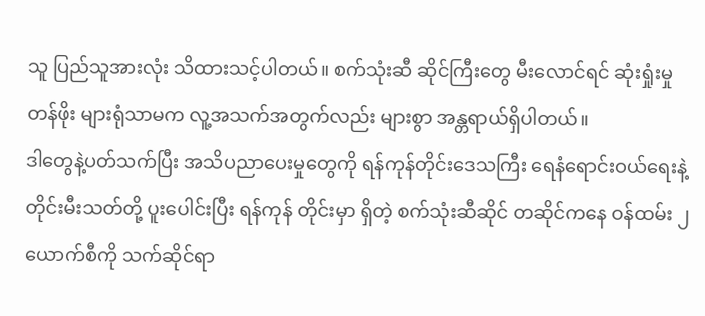သူ ပြည်သူအားလုံး သိထားသင့်ပါတယ်။ စက်သုံးဆီ ဆိုင်ကြီးတွေ မီးလောင်ရင် ဆုံးရှုံးမှုတန်ဖိုး များရုံသာမက လူ့အသက်အတွက်လည်း များစွာ အန္တရာယ်ရှိပါတယ်။
ဒါတွေနဲ့ပတ်သက်ပြီး အသိပညာပေးမှုတွေကို ရန်ကုန်တိုင်းဒေသကြီး ရေနံရောင်းဝယ်ရေးနဲ့ တိုင်းမီးသတ်တို့ ပူးပေါင်းပြီး ရန်ကုန် တိုင်းမှာ ရှိတဲ့ စက်သုံးဆီဆိုင် တဆိုင်ကနေ ဝန်ထမ်း ၂ ယောက်စီကို သက်ဆိုင်ရာ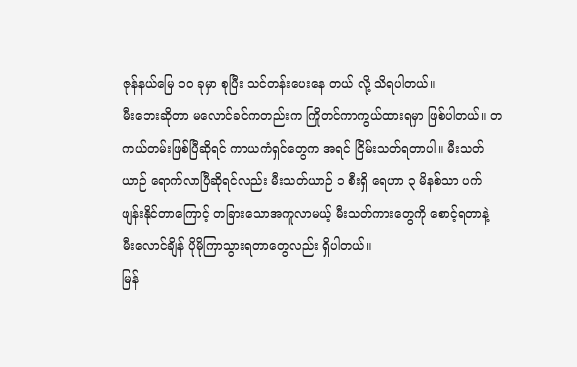ဇုန်နယ်မြေ ၁၀ ခုမှာ စုပြီး သင်တန်းပေးနေ တယ် လို့ သိရပါတယ်။
မီးဘေးဆိုတာ မလောင်ခင်ကတည်းက ကြိုတင်ကာကွယ်ထားရမှာ ဖြစ်ပါတယ်။ တကယ်တမ်းဖြစ်ပြီဆိုရင် ကာယကံရှင်တွေက အရင် ငြိမ်းသတ်ရတာပါ။ မီးသတ်ယာဉ် ရောက်လာပြီဆိုရင်လည်း မီးသတ်ယာဉ် ၁ စီးရှိ ရေဟာ ၃ မိနစ်သာ ပက်ဖျန်းနိုင်တာကြောင့် တခြားသောအကူလာမယ့် မီးသတ်ကားတွေကို စောင့်ရတာနဲ့ မီးလောင်ချိန် ပိုမိုကြာသွားရတာတွေလည်း ရှိပါတယ်။
မြန်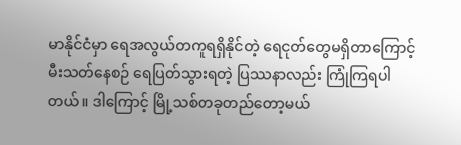မာနိုင်ငံမှာ ရေအလွယ်တကူရရှိနိုင်တဲ့ ရေငုတ်တွေမရှိတာကြောင့် မီးသတ်နေစဉ် ရေပြတ်သွားရတဲ့ ပြဿနာလည်း ကြုံကြရပါတယ်။ ဒါကြောင့် မြို့သစ်တခုတည်တော့မယ်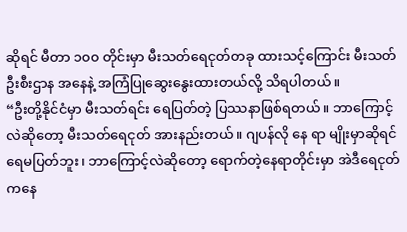ဆိုရင် မီတာ ၁၀၀ တိုင်းမှာ မီးသတ်ရေငုတ်တခု ထားသင့်ကြောင်း မီးသတ်ဦးစီးဌာန အနေနဲ့ အကြံပြုဆွေးနွေးထားတယ်လို့ သိရပါတယ်။
“ဦးတို့နိုင်ငံမှာ မီးသတ်ရင်း ရေပြတ်တဲ့ ပြဿနာဖြစ်ရတယ်။ ဘာကြောင့်လဲဆိုတော့ မီးသတ်ရေငုတ် အားနည်းတယ်။ ဂျပန်လို နေ ရာ မျိုးမှာဆိုရင် ရေမပြတ်ဘူး၊ ဘာကြောင့်လဲဆိုတော့ ရောက်တဲ့နေရာတိုင်းမှာ အဲဒီရေငုတ်ကနေ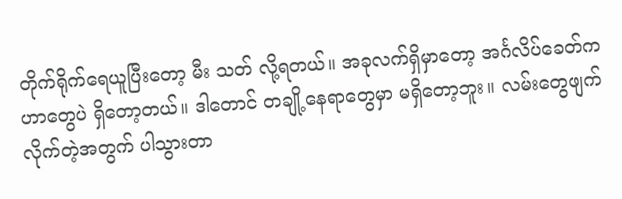တိုက်ရိုက်ရေယူပြီးတော့ မီး သတ် လို့ရတယ်။ အခုလက်ရှိမှာတော့ အင်္ဂလိပ်ခေတ်က ဟာတွေပဲ ရှိတော့တယ်။ ဒါတောင် တချို့နေရာတွေမှာ မရှိတော့ဘူး။ လမ်းတွေဖျက်လိုက်တဲ့အတွက် ပါသွားတာ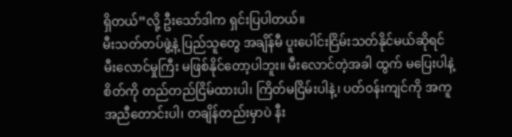ရှိတယ်”လို့ ဦးသော်ဒါက ရှင်းပြပါတယ်။
မီးသတ်တပ်ဖွဲ့နဲ့ ပြည်သူတွေ အချိန်မီ ပူးပေါင်းငြိမ်းသတ်နိုင်မယ်ဆိုရင် မီးလောင်မှုကြီး မဖြစ်နိုင်တော့ပါဘူး။ မီးလောင်တဲ့အခါ ထွက် မပြေးပါနဲ့ စိတ်ကို တည်တည်ငြိမ်ထားပါ၊ ကြိတ်မငြိမ်းပါနဲ့၊ ပတ်ဝန်းကျင်ကို အကူအညီတောင်းပါ၊ တချိန်တည်းမှာပဲ နီး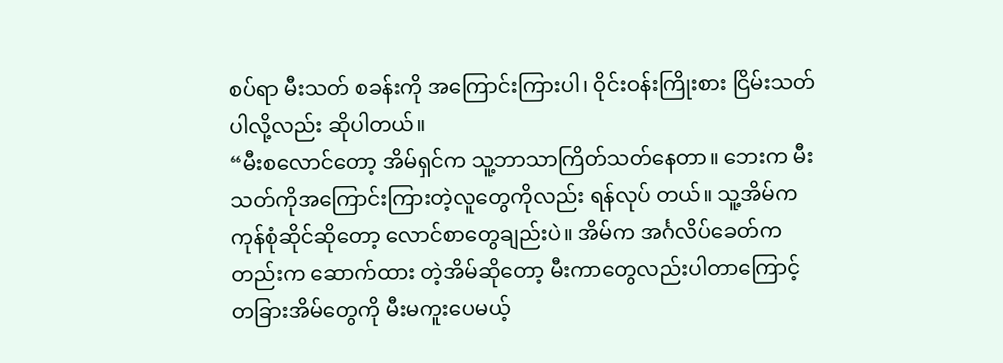စပ်ရာ မီးသတ် စခန်းကို အကြောင်းကြားပါ၊ ဝိုင်းဝန်းကြိုးစား ငြိမ်းသတ်ပါလို့လည်း ဆိုပါတယ်။
“မီးစလောင်တော့ အိမ်ရှင်က သူ့ဘာသာကြိတ်သတ်နေတာ။ ဘေးက မီးသတ်ကိုအကြောင်းကြားတဲ့လူတွေကိုလည်း ရန်လုပ် တယ်။ သူ့အိမ်က ကုန်စုံဆိုင်ဆိုတော့ လောင်စာတွေချည်းပဲ။ အိမ်က အင်္ဂလိပ်ခေတ်ကတည်းက ဆောက်ထား တဲ့အိမ်ဆိုတော့ မီးကာတွေလည်းပါတာကြောင့် တခြားအိမ်တွေကို မီးမကူးပေမယ့်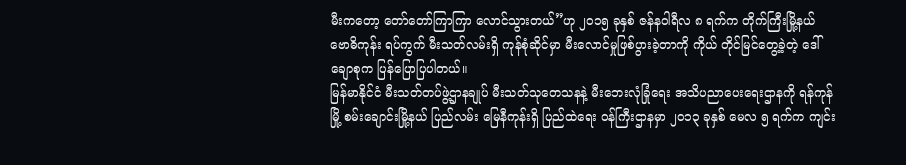မီးကတော့ တော်တော်ကြာကြာ လောင်သွားတယ်”ဟု ၂၀၁၅ ခုနှစ် ဇန်နဝါရီလ ၈ ရက်က တိုက်ကြီးမြို့နယ် ဗောဓိကုန်း ရပ်ကွက် မီးသတ်လမ်းရှိ ကုန်စုံဆိုင်မှာ မီးလောင်မှုဖြစ်ပွားခဲ့တာကို ကိုယ် တိုင်မြင်တွေ့ခဲ့တဲ့ ဒေါ်ချောစုက ပြန်ပြောပြပါတယ်။
မြန်မာနိုင်ငံ မီးသတ်တပ်ဖွဲ့ဌာနချုပ် မီးသတ်သုတေသနနဲ့ မီးဘေးလုံခြုံရေး အသိပညာပေးရေးဌာနကို ရန်ကုန်မြို့ စမ်းချောင်းမြို့နယ် ပြည်လမ်း မြေနီကုန်းရှိ ပြည်ထဲရေး ဝန်ကြီးဌာနမှာ ၂၀၁၃ ခုနှစ် မေလ ၅ ရက်က ကျင်း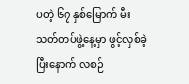ပတဲ့ ၆၇ နှစ်မြောက် မီးသတ်တပ်ဖွဲ့နေ့မှာ ဖွင့်လှစ်ခဲ့ပြီးနောက် လစဉ်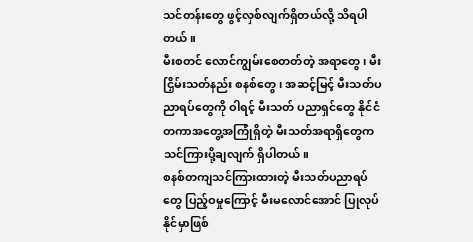သင်တန်းတွေ ဖွင့်လှစ်လျက်ရှိတယ်လို့ သိရပါတယ်။
မီးစတင် လောင်ကျွမ်းစေတတ်တဲ့ အရာတွေ၊ မီးငြှိမ်းသတ်နည်း စနစ်တွေ၊ အဆင့်မြင့် မီးသတ်ပညာရပ်တွေကို ဝါရင့် မီးသတ် ပညာရှင်တွေ နိုင်ငံတကာအတွေ့အကြုံရှိတဲ့ မီးသတ်အရာရှိတွေက သင်ကြားပို့ချလျက် ရှိပါတယ်။
စနစ်တကျသင်ကြားထားတဲ့ မီးသတ်ပညာရပ်တွေ ပြည့်ဝမှုကြောင့် မီးမလောင်အောင် ပြုလုပ်နိုင်မှာဖြစ်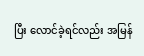ပြီး လောင်ခဲ့ရင်လည်း အမြန်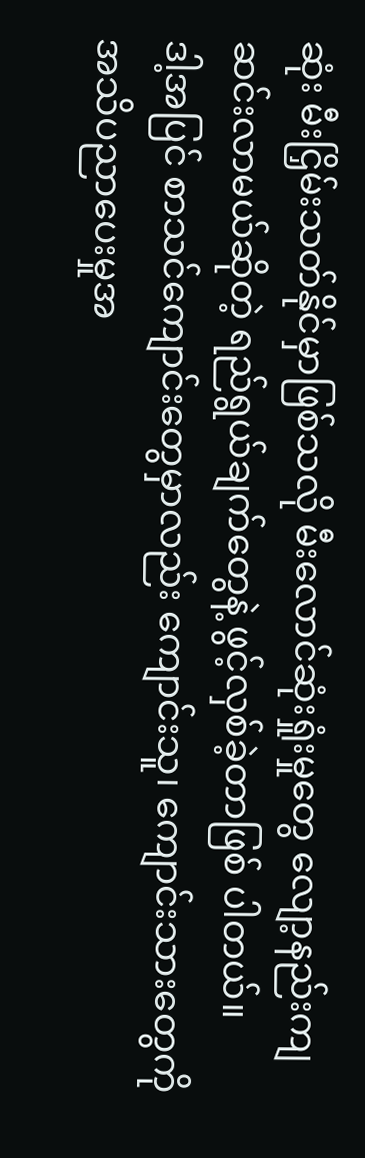ဆုံး မီးငြှိမ်းသတ်နိုင်မှာဖြစ်သလို မီးလောင်ဆုံးရှုံးမှုတွေ လျော့နည်းကျဆင်းလာမယ်ဆိုတဲ့ ရည်ရွယ်ချက်တွေနဲ့ ဖွင့်လှစ်ခဲ့တာဖြစ် ပါတယ်။
ဒါ့အပြင် စာသင်ကျောင်းတွေမှာလည်း ကျောင်းသူ၊ ကျောင်းသားတွေကို အသိပညာပေးမှုအ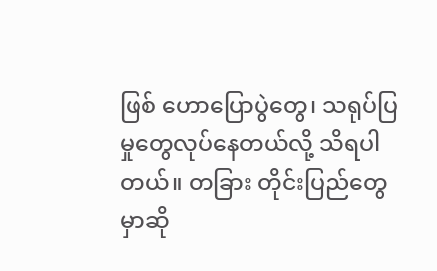ဖြစ် ဟောပြောပွဲတွေ၊ သရုပ်ပြမှုတွေလုပ်နေတယ်လို့ သိရပါတယ်။ တခြား တိုင်းပြည်တွေမှာဆို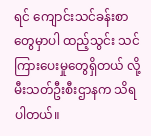ရင် ကျောင်းသင်ခန်းစာတွေမှာပါ ထည့်သွင်း သင်ကြားပေးမှုတွေရှိတယ် လို့ မီးသတ်ဦးစီးဌာနက သိရပါတယ်။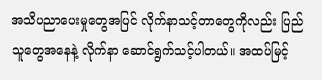အသိပညာပေးမှုတွေအပြင် လိုက်နာသင့်တာတွေကိုလည်း ပြည်သူတွေအနေနဲ့ လိုက်နာ ဆောင်ရွက်သင့်ပါတယ်။ အထပ်မြင့်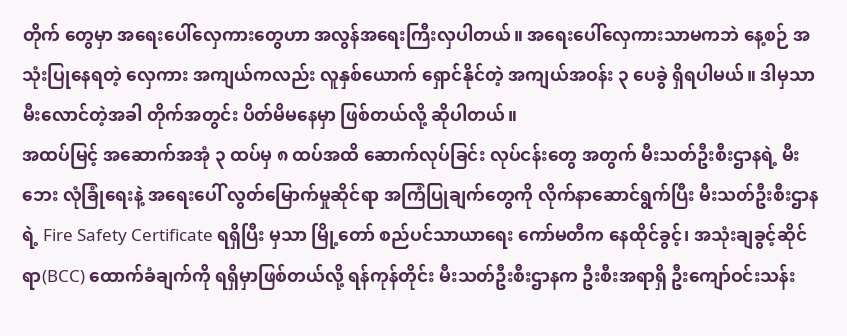တိုက် တွေမှာ အရေးပေါ်လှေကားတွေဟာ အလွန်အရေးကြီးလှပါတယ်။ အရေးပေါ်လှေကားသာမကဘဲ နေ့စဉ် အသုံးပြုနေရတဲ့ လှေကား အကျယ်ကလည်း လူနှစ်ယောက် ရှောင်နိုင်တဲ့ အကျယ်အဝန်း ၃ ပေခွဲ ရှိရပါမယ်။ ဒါမှသာ မီးလောင်တဲ့အခါ တိုက်အတွင်း ပိတ်မိမနေမှာ ဖြစ်တယ်လို့ ဆိုပါတယ်။
အထပ်မြင့် အဆောက်အအုံ ၃ ထပ်မှ ၈ ထပ်အထိ ဆောက်လုပ်ခြင်း လုပ်ငန်းတွေ အတွက် မီးသတ်ဦးစီးဌာနရဲ့ မီးဘေး လုံခြုံရေးနဲ့ အရေးပေါ် လွတ်မြောက်မှုဆိုင်ရာ အကြံပြုချက်တွေကို လိုက်နာဆောင်ရွက်ပြီး မီးသတ်ဦးစီးဌာနရဲ့ Fire Safety Certificate ရရှိပြီး မှသာ မြို့တော် စည်ပင်သာယာရေး ကော်မတီက နေထိုင်ခွင့်၊ အသုံးချခွင့်ဆိုင်ရာ(BCC) ထောက်ခံချက်ကို ရရှိမှာဖြစ်တယ်လို့ ရန်ကုန်တိုင်း မီးသတ်ဦးစီးဌာနက ဦးစီးအရာရှိ ဦးကျော်ဝင်းသန်း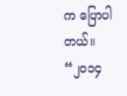က ပြောပါတယ်။
“၂၀၁၄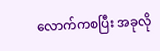လောက်ကစပြီး အခုလို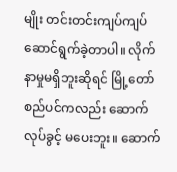မျိုး တင်းတင်းကျပ်ကျပ် ဆောင်ရွက်ခဲ့တာပါ။ လိုက်နာမှုမရှိဘူးဆိုရင် မြို့တော်စည်ပင်ကလည်း ဆောက်လုပ်ခွင့် မပေးဘူး။ ဆောက်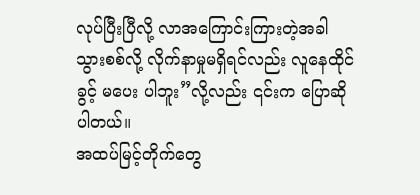လုပ်ပြီးပြီလို့ လာအကြောင်းကြားတဲ့အခါ သွားစစ်လို့ လိုက်နာမှုမရှိရင်လည်း လူနေထိုင်ခွင့် မပေး ပါဘူး”လို့လည်း ၎င်းက ပြောဆိုပါတယ်။
အထပ်မြင့်တိုက်တွေ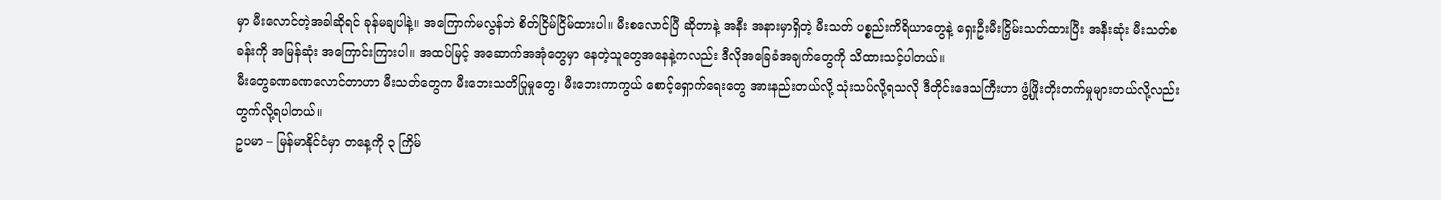မှာ မီးလောင်တဲ့အခါဆိုရင် ခုန်မချပါနဲ့။ အကြောက်မလွန်ဘဲ စိတ်ငြိမ်ငြိမ်ထားပါ။ မီးစလောင်ပြီ ဆိုတာနဲ့ အနီး အနားမှာရှိတဲ့ မီးသတ် ပစ္စည်းကိရိယာတွေနဲ့ ရှေးဦးမီးငြှိမ်းသတ်ထားပြီး အနီးဆုံး မီးသတ်စခန်းကို အမြန်ဆုံး အကြောင်းကြားပါ။ အထပ်မြင့် အဆောက်အအုံတွေမှာ နေတဲ့သူတွေအနေနဲ့ကလည်း ဒီလိုအခြေခံအချက်တွေကို သိထားသင့်ပါတယ်။
မီးတွေခဏခဏလောင်တာဟာ မီးသတ်တွေက မီးဘေးသတိပြုမှုတွေ၊ မီးဘေးကာကွယ် စောင့်ရှောက်ရေးတွေ အားနည်းတယ်လို့ သုံးသပ်လို့ရသလို ဒီတိုင်းဒေသကြီးဟာ ဖွံ့ဖြိုးတိုးတက်မှုများတယ်လို့လည်း တွက်လို့ရပါတယ်။
ဥပမာ – မြန်မာနိုင်ငံမှာ တနေ့ကို ၃ ကြိမ်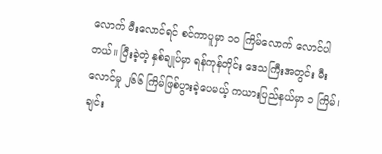လောက် မီးလောင်ရင် စင်ကာပူမှာ ၁၀ ကြိမ်လောက် လောင်ပါတယ်။ ပြီးခဲ့တဲ့ နှစ်ချုပ်မှာ ရန်ကုန်တိုင်း ဒေသကြီးအတွင်း မီးလောင်မှု ၂၆၆ ကြိမ်ဖြစ်ပွားခဲ့ပေမယ့် ကယားပြည်နယ်မှာ ၁ ကြိမ်၊ ချင်း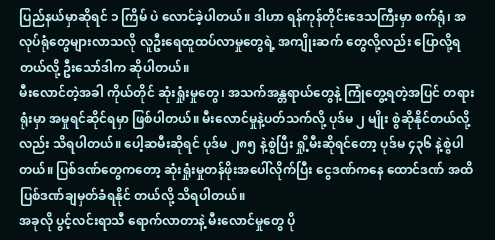ပြည်နယ်မှာဆိုရင် ၁ ကြိမ် ပဲ လောင်ခဲ့ပါတယ်။ ဒါဟာ ရန်ကုန်တိုင်းဒေသကြီးမှာ စက်ရုံ၊ အလုပ်ရုံတွေများလာသလို လူဦးရေထူထပ်လာမှုတွေရဲ့ အကျိုးဆက် တွေလို့လည်း ပြောလို့ရတယ်လို့ ဦးသော်ဒါက ဆိုပါတယ်။
မီးလောင်တဲ့အခါ ကိုယ်တိုင် ဆုံးရှုံးမှုတွေ၊ အသက်အန္တရာယ်တွေနဲ့ ကြုံတွေ့ရတဲ့အပြင် တရားရုံးမှာ အမှုရင်ဆိုင်ရမှာ ဖြစ်ပါတယ်။ မီးလောင်မှုနဲ့ပတ်သက်လို့ ပုဒ်မ ၂ မျိုး စွဲဆိုနိုင်တယ်လို့လည်း သိရပါတယ်။ ပေါ့ဆမီးဆိုရင် ပုဒ်မ ၂၈၅ နဲ့စွဲပြီး ရှို့မီးဆိုရင်တော့ ပုဒ်မ ၄၃၆ နဲ့စွဲပါတယ်။ ပြစ်ဒဏ်တွေကတော့ ဆုံးရှုံးမှုတန်ဖိုးအပေါ်လိုက်ပြီး ငွေဒဏ်ကနေ ထောင်ဒဏ် အထိ ပြစ်ဒဏ်ချမှတ်ခံရနိုင် တယ်လို့ သိရပါတယ်။
အခုလို ပွင့်လင်းရာသီ ရောက်လာတာနဲ့ မီးလောင်မှုတွေ ပို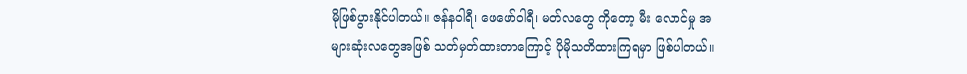မိုဖြစ်ပွားနိုင်ပါတယ်။ ဇန်နဝါရီ၊ ဖေဖော်ဝါရီ၊ မတ်လတွေ ကိုတော့ မီး လောင်မှု အများဆုံးလတွေအဖြစ် သတ်မှတ်ထားတာကြောင့် ပိုမိုသတိထားကြရမှာ ဖြစ်ပါတယ်။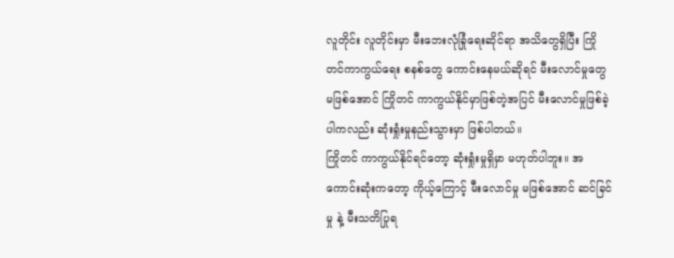လူတိုင်း လူတိုင်းမှာ မီးဘေးလုံခြုံရေးဆိုင်ရာ အသိတွေရှိပြီး ကြိုတင်ကာကွယ်ရေး စနစ်တွေ ကောင်းနေမယ်ဆိုရင် မီးလောင်မှုတွေမဖြစ်အောင် ကြိုတင် ကာကွယ်နိုင်မှာဖြစ်တဲ့အပြင် မီးလောင်မှုဖြစ်ခဲ့ပါကလည်း ဆုံးရှုံးမှုနည်းသွားမှာ ဖြစ်ပါတယ်။
ကြိုတင် ကာကွယ်နိုင်ရင်တော့ ဆုံးရှုံးမှုရှိမှာ မဟုတ်ပါဘူး။ အကောင်းဆုံးကတော့ ကိုယ့်ကြောင့် မီးလောင်မှု မဖြစ်အောင် ဆင်ခြင်မှု နဲ့ မီးသတိပြုရ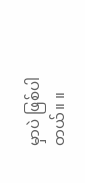မှာပဲ ဖြစ်ပါတယ်။ ။